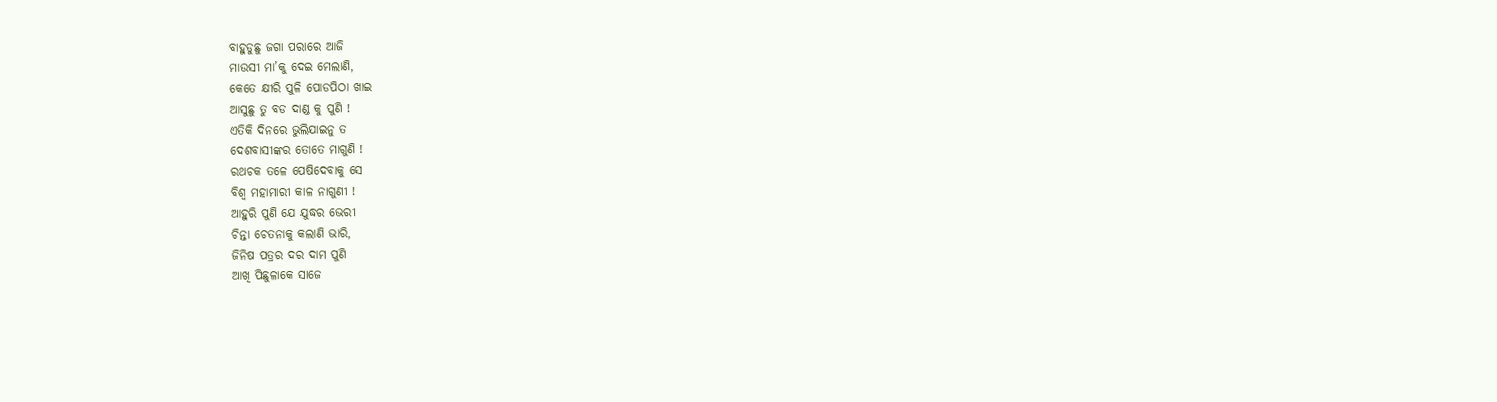ବାହୁଡୁଛୁ ଜଗା ପରାରେ ଆଜି
ମାଉସୀ ମା’କୁ ଦେଇ ମେଲାଣି,
କେତେ କ୍ଷୀରି ପୁଳି ପୋଡପିଠା ଖାଇ
ଆସୁଛୁ ତୁ ବଡ ଦାଣ୍ଡ କୁ ପୁଣି !
ଏତିକି ଦିନରେ ଭୁଲିଯାଇନୁ ତ
ଦେଶବାସୀଙ୍କର ତୋତେ ମାଗୁଣି !
ରଥଚକ ତଳେ ପେଷିଦେବାକୁ ସେ
ବିଶ୍ୱ ମହାମାରୀ କାଳ ନାଗୁଣୀ !
ଆହୁରି ପୁଣି ଯେ ଯୁଦ୍ଧର ଭେରୀ
ଚିନ୍ତା ଚେତନାକୁ କଲାଣି ଭାରି,
ଜିନିଷ ପତ୍ରର ଦର ଦାମ ପୁଣି
ଆଖି ପିଛୁଳାକେ ସାଜେ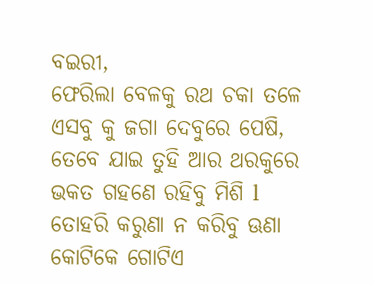ବଇରୀ,
ଫେରିଲା ବେଳକୁ ରଥ ଚକା ତଳେ
ଏସବୁ କୁ ଜଗା ଦେବୁରେ ପେଷି,
ତେବେ ଯାଇ ତୁହି ଆର ଥରକୁରେ
ଭକତ ଗହଣେ ରହିବୁ ମିଶି l
ତୋହରି କରୁଣା ନ କରିବୁ ଊଣା
କୋଟିକେ ଗୋଟିଏ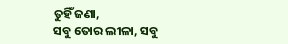ତୁହିଁ ଜଣା,
ସବୁ ତୋର ଲୀଳା, ସବୁ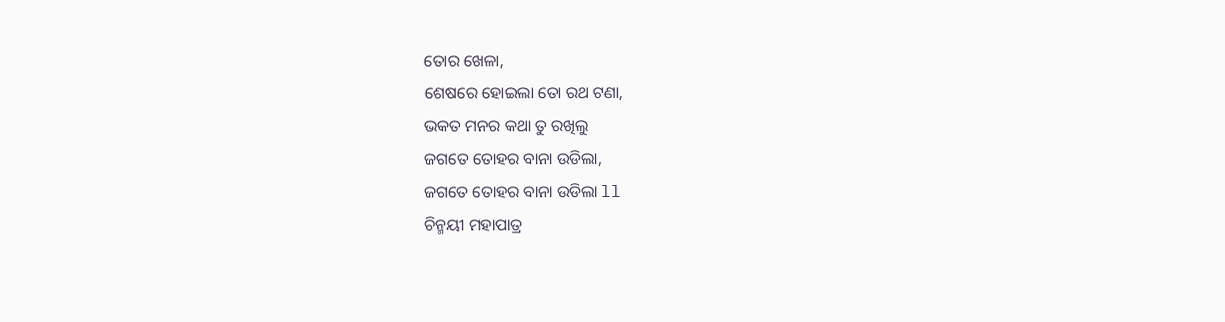ତୋର ଖେଳା,
ଶେଷରେ ହୋଇଲା ତୋ ରଥ ଟଣା,
ଭକତ ମନର କଥା ତୁ ରଖିଲୁ
ଜଗତେ ତୋହର ବାନା ଉଡିଲା,
ଜଗତେ ତୋହର ବାନା ଉଡିଲା ll
ଚିନ୍ମୟୀ ମହାପାତ୍ର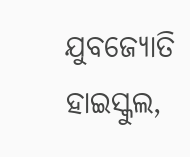ଯୁବଜ୍ୟୋତି ହାଇସ୍କୁଲ,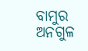ବାମୁର
ଅନଗୁଳ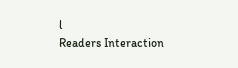l
Readers Interaction